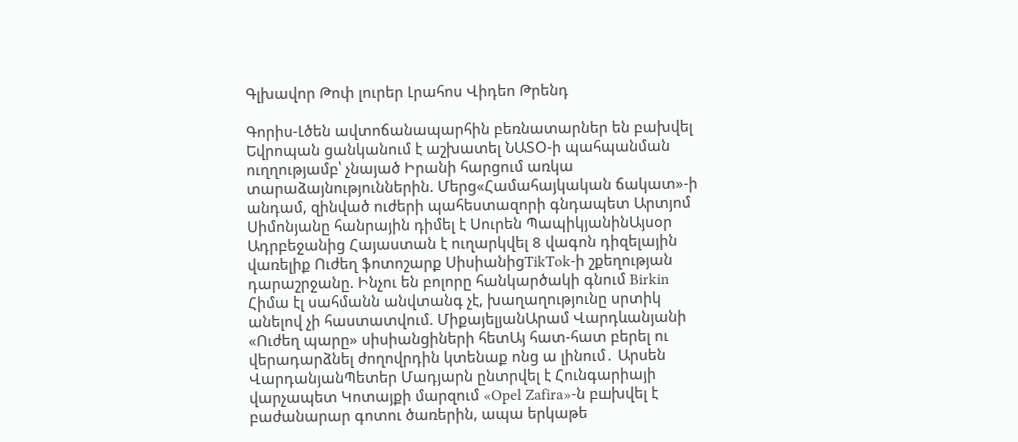Գլխավոր Թոփ լուրեր Լրահոս Վիդեո Թրենդ

Գորիս-Լծեն ավտոճանապարհին բեռնատարներ են բախվել Եվրոպան ցանկանում է աշխատել ՆԱՏՕ-ի պահպանման ուղղությամբ՝ չնայած Իրանի հարցում առկա տարաձայնություններին. Մերց«Համահայկական ճակատ»-ի անդամ, զինված ուժերի պահեստազորի գնդապետ Արտյոմ Սիմոնյանը հանրային դիմել է Սուրեն ՊապիկյանինԱյսօր Ադրբեջանից Հայաստան է ուղարկվել 8 վագոն դիզելային վառելիք Ուժեղ ֆոտոշարք ՍիսիանիցTikTok-ի շքեղության դարաշրջանը. Ինչու են բոլորը հանկարծակի գնում Birkin Հիմա էլ սահմանն անվտանգ չէ, խաղաղությունը սրտիկ անելով չի հաստատվում. ՄիքայելյանԱրամ Վարդևանյանի «Ուժեղ պարը» սիսիանցիների հետԱյ հատ-հատ բերել ու վերադարձնել ժողովրդին կտենաք ոնց ա լինում․ Արսեն ՎարդանյանՊետեր Մադյարն ընտրվել է Հունգարիայի վարչապետ Կոտայքի մարզում «Opel Zafira»-ն բшխվել է բաժանարար գոտու ծառերին, ապա երկաթե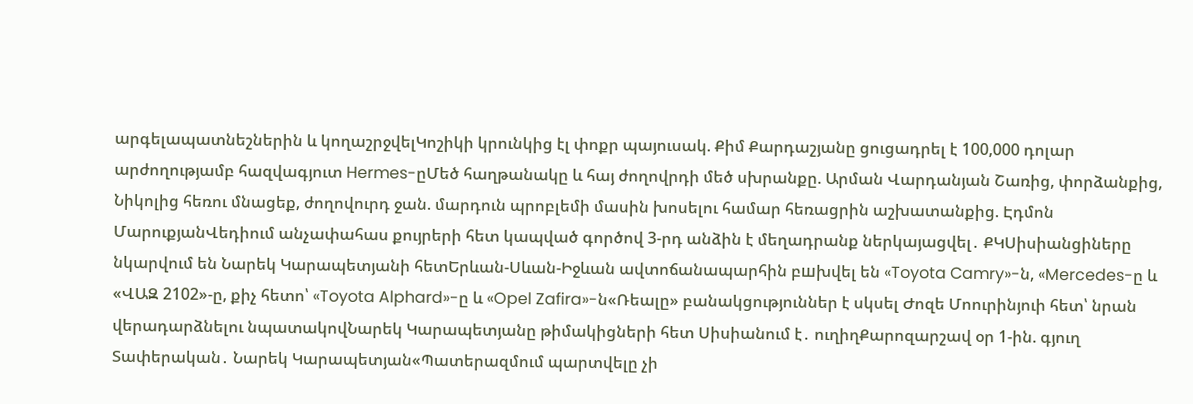արգելապատնեշներին և կողաշրջվելԿոշիկի կրունկից էլ փոքր պայուսակ. Քիմ Քարդաշյանը ցուցադրել է 100,000 դոլար արժողությամբ հազվագյուտ Hermes-ըՄեծ հաղթանակը և հայ ժողովրդի մեծ սխրանքը. Արման Վարդանյան Շառից, փորձանքից, Նիկոլից հեռու մնացեք, ժողովուրդ ջան. մարդուն պրոբլեմի մասին խոսելու համար հեռացրին աշխատանքից. Էդմոն ՄարուքյանՎեդիում անչափահաս քույրերի հետ կապված գործով 3-րդ անձին է մեղադրանք ներկայացվել․ ՔԿՍիսիանցիները նկարվում են Նարեկ Կարապետյանի հետԵրևան-Սևան-Իջևան ավտոճանապարհին բшխվել են «Toyota Camry»-ն, «Mercedes-ը և «ՎԱԶ 2102»-ը, քիչ հետո՝ «Toyota Alphard»-ը և «Opel Zafira»-ն«Ռեալը» բանակցություններ է սկսել Ժոզե Մոուրինյուի հետ՝ նրան վերադարձնելու նպատակովՆարեկ Կարապետյանը թիմակիցների հետ Սիսիանում է․ ուղիղՔարոզարշավ օր 1-ին. գյուղ Տափերական․ Նարեկ Կարապետյան«Պատերազմում պարտվելը չի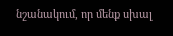նշանակում, որ մենք սխալ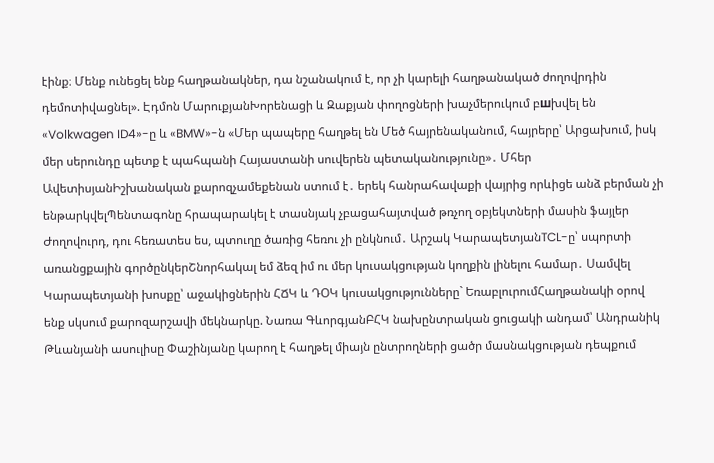էինք։ Մենք ունեցել ենք հաղթանակներ, դա նշանակում է, որ չի կարելի հաղթանակած ժողովրդին դեմոտիվացնել». Էդմոն ՄարուքյանԽորենացի և Զաքյան փողոցների խաչմերուկում բшխվել են «Volkwagen ID4»-ը և «BMW»-ն «Մեր պապերը հաղթել են Մեծ հայրենականում, հայրերը՝ Արցախում, իսկ մեր սերունդը պետք է պահպանի Հայաստանի սուվերեն պետականությունը»․ Մհեր ԱվետիսյանԻշխանական քարոզչամեքենան ստում է․ երեկ հանրահավաքի վայրից որևիցե անձ բերման չի ենթարկվելՊենտագոնը հրապարակել է տասնյակ չբացահայտված թռչող օբյեկտների մասին ֆայլեր Ժողովուրդ, դու հեռատես ես, պտուղը ծառից հեռու չի ընկնում․ Արշակ ԿարապետյանTCL-ը՝ սպորտի առանցքային գործընկերՇնորհակալ եմ ձեզ իմ ու մեր կուսակցության կողքին լինելու համար․ Սամվել Կարապետյանի խոսքը՝ աջակիցներին ՀՃԿ և ԴՕԿ կուսակցությունները` ԵռաբլուրումՀաղթանակի օրով ենք սկսում քարոզարշավի մեկնարկը. Նառա ԳևորգյանԲՀԿ նախընտրական ցուցակի անդամ՝ Անդրանիկ Թևանյանի ասուլիսը Փաշինյանը կարող է հաղթել միայն ընտրողների ցածր մասնակցության դեպքում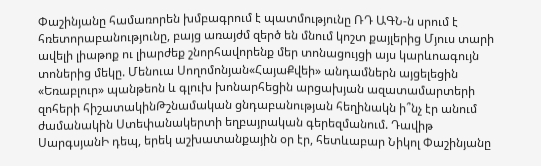Փաշինյանը համառորեն խմբագրում է պատմությունը ՌԴ ԱԳՆ-ն սրում է հռետորաբանությունը, բայց առայժմ զերծ են մնում կոշտ քայլերից Մյուս տարի ավելի լիաթոք ու լիարժեք շնորհավորենք մեր տոնացույցի այս կարևոագույն տոներից մեկը. Մենուա Սողոմոնյան«ՀայաՔվեի» անդամներն այցելեցին «Եռաբլուր» պանթեոն և գլուխ խոնարհեցին արցախյան ազատամարտերի զոհերի հիշատակինԹշնամական ցնդաբանության հեղինակն ի՞նչ էր անում ժամանակին Ստեփանակերտի եղբայրական գերեզմանում. Դավիթ ՍարգսյանԻ դեպ, երեկ աշխատանքային օր էր, հետևաբար Նիկոլ Փաշինյանը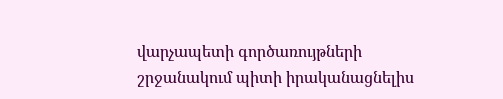վարչապետի գործառույթների շրջանակում պիտի իրականացնելիս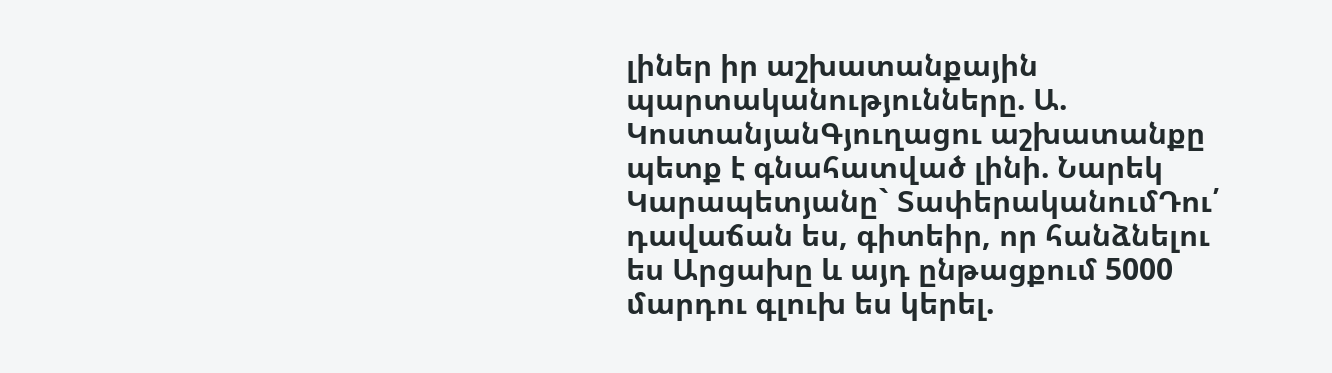լիներ իր աշխատանքային պարտականությունները. Ա. ԿոստանյանԳյուղացու աշխատանքը պետք է գնահատված լինի. Նարեկ Կարապետյանը` ՏափերականումԴու՛ դավաճան ես, գիտեիր, որ հանձնելու ես Արցախը և այդ ընթացքում 5000 մարդու գլուխ ես կերել.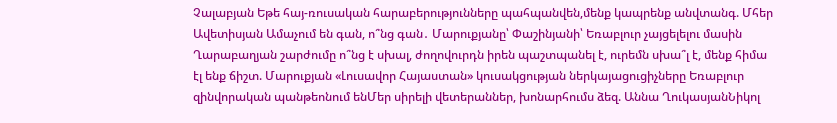Չալաբյան Եթե հայ-ռուսական հարաբերությունները պահպանվեն,մենք կապրենք անվտանգ. Մհեր Ավետիսյան Ամաչում են գան, ո՞նց գան․ Մարուքյանը՝ Փաշինյանի՝ Եռաբլուր չայցելելու մասին Ղարաբաղյան շարժումը ո՞նց է սխալ, ժողովուրդն իրեն պաշտպանել է, ուրեմն սխա՞լ է, մենք հիմա էլ ենք ճիշտ. Մարուքյան «Լուսավոր Հայաստան» կուսակցության ներկայացուցիչները Եռաբլուր զինվորական պանթեոնում ենՄեր սիրելի վետերաններ, խոնարհումս ձեզ. Աննա ՂուկասյանՆիկոլ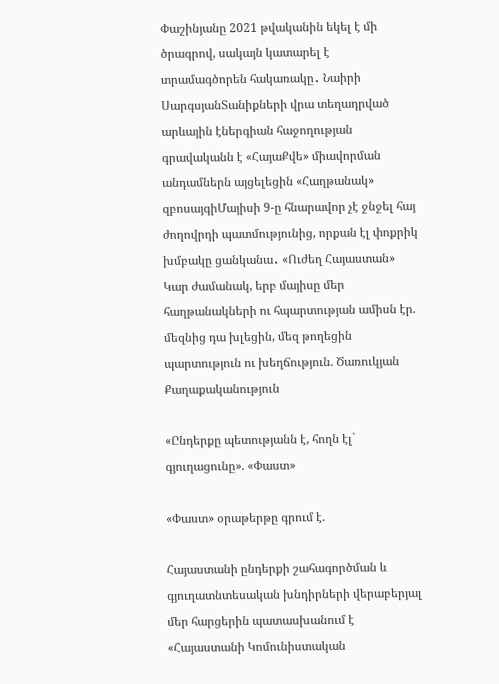Փաշինյանը 2021 թվականին եկել է մի ծրագրով, սակայն կատարել է տրամագծորեն հակառակը․ Նաիրի ՍարգսյանՏանիքների վրա տեղադրված արևային էներգիան հաջողության գրավականն է «ՀայաՔվե» միավորման անդամներն այցելեցին «Հաղթանակ» զբոսայգիՄայիսի 9-ը հնարավոր չէ ջնջել հայ ժողովրդի պատմությունից, որքան էլ փոքրիկ խմբակը ցանկանա․ «Ուժեղ Հայաստան» Կար ժամանակ, երբ մայիսը մեր հաղթանակների ու հպարտության ամիսն էր. մեզնից դա խլեցին, մեզ թողեցին պարտություն ու խեղճություն. Ծառուկյան
Քաղաքականություն

«Ընդերքը պետությանն է, հողն էլ` գյուղացունը». «Փաստ»

«Փաստ» օրաթերթը գրում է.

Հայաստանի ընդերքի շահագործման և գյուղատնտեսական խնդիրների վերաբերյալ մեր հարցերին պատասխանում է «Հայաստանի Կոմունիստական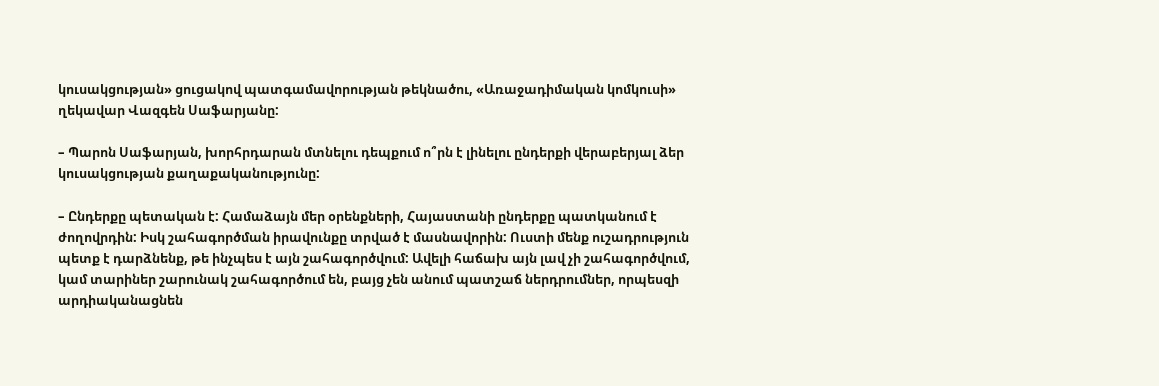կուսակցության» ցուցակով պատգամավորության թեկնածու, «Առաջադիմական կոմկուսի» ղեկավար Վազգեն Սաֆարյանը:

– Պարոն Սաֆարյան, խորհրդարան մտնելու դեպքում ո՞րն է լինելու ընդերքի վերաբերյալ ձեր կուսակցության քաղաքականությունը:

– Ընդերքը պետական է: Համաձայն մեր օրենքների, Հայաստանի ընդերքը պատկանում է ժողովրդին: Իսկ շահագործման իրավունքը տրված է մասնավորին: Ուստի մենք ուշադրություն պետք է դարձնենք, թե ինչպես է այն շահագործվում: Ավելի հաճախ այն լավ չի շահագործվում, կամ տարիներ շարունակ շահագործում են, բայց չեն անում պատշաճ ներդրումներ, որպեսզի արդիականացնեն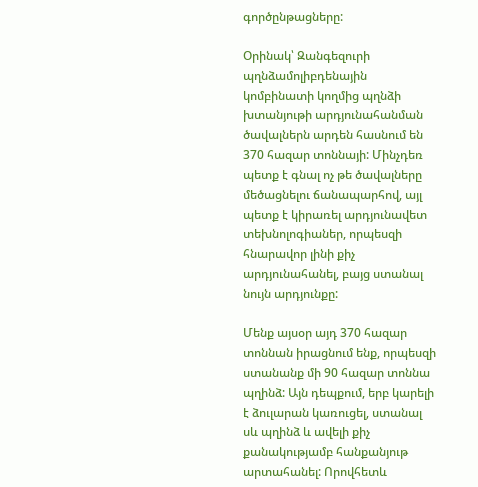գործընթացները:

Օրինակ՝ Զանգեզուրի պղնձամոլիբդենային կոմբինատի կողմից պղնձի խտանյութի արդյունահանման ծավալներն արդեն հասնում են 370 հազար տոննայի: Մինչդեռ պետք է գնալ ոչ թե ծավալները մեծացնելու ճանապարհով, այլ պետք է կիրառել արդյունավետ տեխնոլոգիաներ, որպեսզի հնարավոր լինի քիչ արդյունահանել, բայց ստանալ նույն արդյունքը:

Մենք այսօր այդ 370 հազար տոննան իրացնում ենք, որպեսզի ստանանք մի 90 հազար տոննա պղինձ: Այն դեպքում, երբ կարելի է ձուլարան կառուցել, ստանալ սև պղինձ և ավելի քիչ քանակությամբ հանքանյութ արտահանել: Որովհետև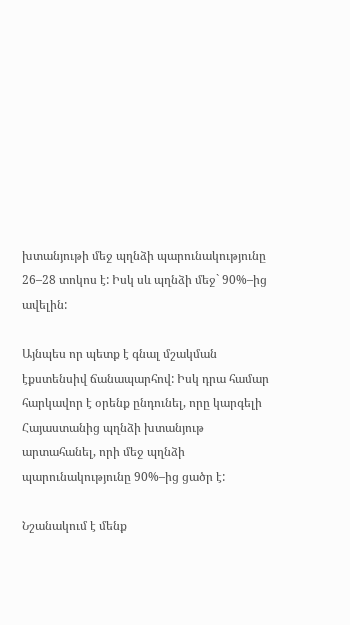խտանյութի մեջ պղնձի պարունակությունը 26–28 տոկոս է: Իսկ սև պղնձի մեջ` 90%–ից ավելին:

Այնպես որ պետք է գնալ մշակման էքստենսիվ ճանապարհով: Իսկ դրա համար հարկավոր է օրենք ընդունել, որը կարգելի Հայաստանից պղնձի խտանյութ արտահանել, որի մեջ պղնձի պարունակությունը 90%–ից ցածր է:

Նշանակում է մենք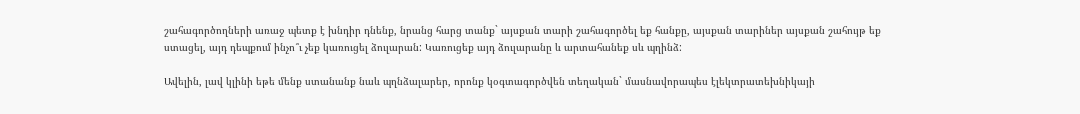շահագործողների առաջ պետք է խնդիր դնենք, նրանց հարց տանք` այսքան տարի շահագործել եք հանքը, այսքան տարիներ այսքան շահույթ եք ստացել, այդ դեպքում ինչո՞ւ չեք կառուցել ձուլարան: Կառուցեք այդ ձուլարանը և արտահանեք սև պղինձ:

Ավելին, լավ կլինի եթե մենք ստանանք նաև պղնձալարեր, որոնք կօգտագործվեն տեղական` մասնավորապես էլեկտրատեխնիկայի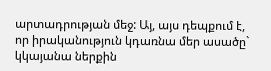արտադրության մեջ: Այ, այս դեպքում է, որ իրականություն կդառնա մեր ասածը` կկայանա ներքին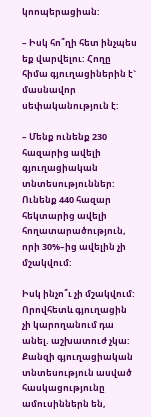կոոպերացիան:

– Իսկ հո՞ղի հետ ինչպես եք վարվելու: Հողը հիմա գյուղացիներին է` մասնավոր սեփականություն է:

– Մենք ունենք 230 հազարից ավելի գյուղացիական տնտեսություններ: Ունենք 440 հազար հեկտարից ավելի հողատարածություն, որի 30%–ից ավելին չի մշակվում:

Իսկ ինչո՞ւ չի մշակվում: Որովհետև գյուղացին չի կարողանում դա անել. աշխատուժ չկա: Քանզի գյուղացիական տնտեսություն ասված հասկացությունը ամուսիններն են,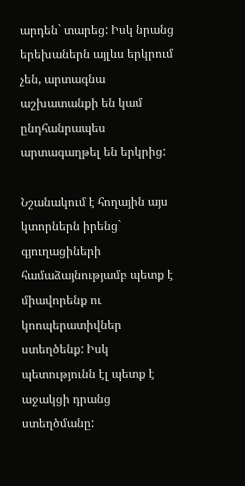արդեն` տարեց: Իսկ նրանց երեխաներն այլևս երկրում չեն, արտագնա աշխատանքի են կամ ընդհանրապես արտագաղթել են երկրից:

Նշանակում է հողային այս կտորներն իրենց` գյուղացիների համաձայնությամբ պետք է միավորենք ու կոոպերատիվներ ստեղծենք: Իսկ պետությունն էլ պետք է աջակցի դրանց ստեղծմանը: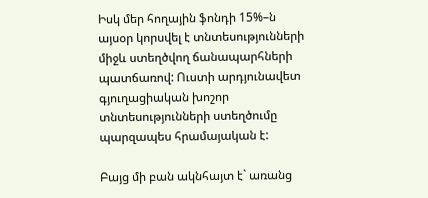Իսկ մեր հողային ֆոնդի 15%–ն այսօր կորսվել է տնտեսությունների միջև ստեղծվող ճանապարհների պատճառով: Ուստի արդյունավետ գյուղացիական խոշոր տնտեսությունների ստեղծումը պարզապես հրամայական է:

Բայց մի բան ակնհայտ է` առանց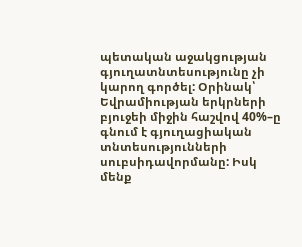պետական աջակցության գյուղատնտեսությունը չի կարող գործել: Օրինակ՝ Եվրամիության երկրների բյուջեի միջին հաշվով 40%–ը գնում է գյուղացիական տնտեսությունների սուբսիդավորմանը: Իսկ մենք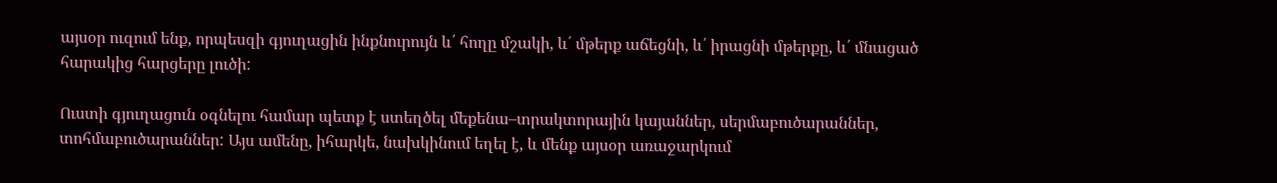այսօր ուզում ենք, որպեսզի գյուղացին ինքնուրույն և՛ հողը մշակի, և՛ մթերք աճեցնի, և՛ իրացնի մթերքը, և՛ մնացած հարակից հարցերը լուծի:

Ուստի գյուղացուն օգնելու համար պետք է ստեղծել մեքենա–տրակտորային կայաններ, սերմաբուծարաններ, տոհմաբուծարաններ: Այս ամենը, իհարկե, նախկինում եղել է, և մենք այսօր առաջարկում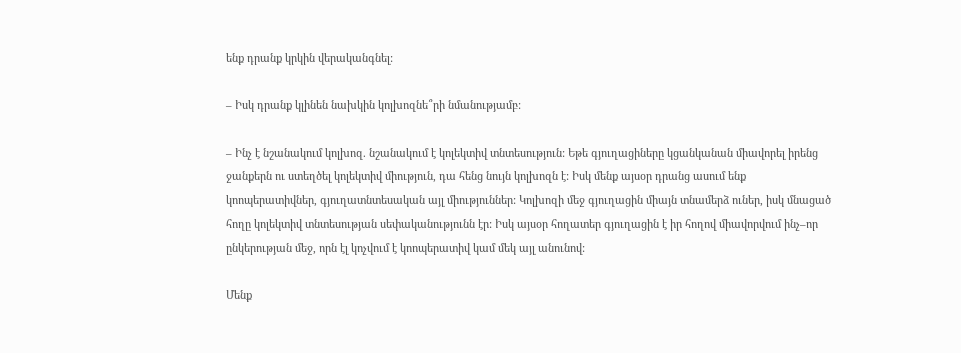ենք դրանք կրկին վերականգնել:

– Իսկ դրանք կլինեն նախկին կոլխոզնե՞րի նմանությամբ:

– Ինչ է նշանակում կոլխոզ. նշանակում է կոլեկտիվ տնտեսություն: Եթե գյուղացիները կցանկանան միավորել իրենց ջանքերն ու ստեղծել կոլեկտիվ միություն, դա հենց նույն կոլխոզն է: Իսկ մենք այսօր դրանց ասում ենք կոոպերատիվներ, գյուղատնտեսական այլ միություններ: Կոլխոզի մեջ գյուղացին միայն տնամերձ ուներ, իսկ մնացած հողը կոլեկտիվ տնտեսության սեփականությունն էր: Իսկ այսօր հողատեր գյուղացին է իր հողով միավորվում ինչ–որ ընկերության մեջ, որն էլ կոչվում է կոոպերատիվ կամ մեկ այլ անունով:

Մենք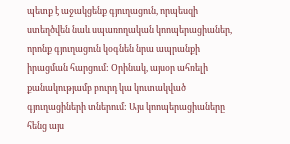պետք է աջակցենք գյուղացուն, որպեսզի ստեղծվեն նաև սպառողական կոոպերացիաներ, որոնք գյուղացուն կօգնեն նրա ապրանքի իրացման հարցում: Օրինակ, այսօր ահռելի քանակությամբ բուրդ կա կուտակված գյուղացիների տներում: Այս կոոպերացիաները հենց այս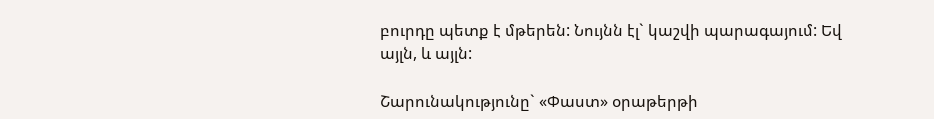բուրդը պետք է մթերեն: Նույնն էլ` կաշվի պարագայում: Եվ այլն, և այլն:

Շարունակությունը` «Փաստ» օրաթերթի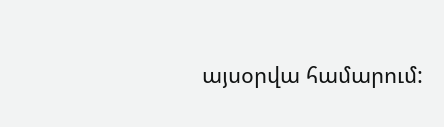այսօրվա համարում: